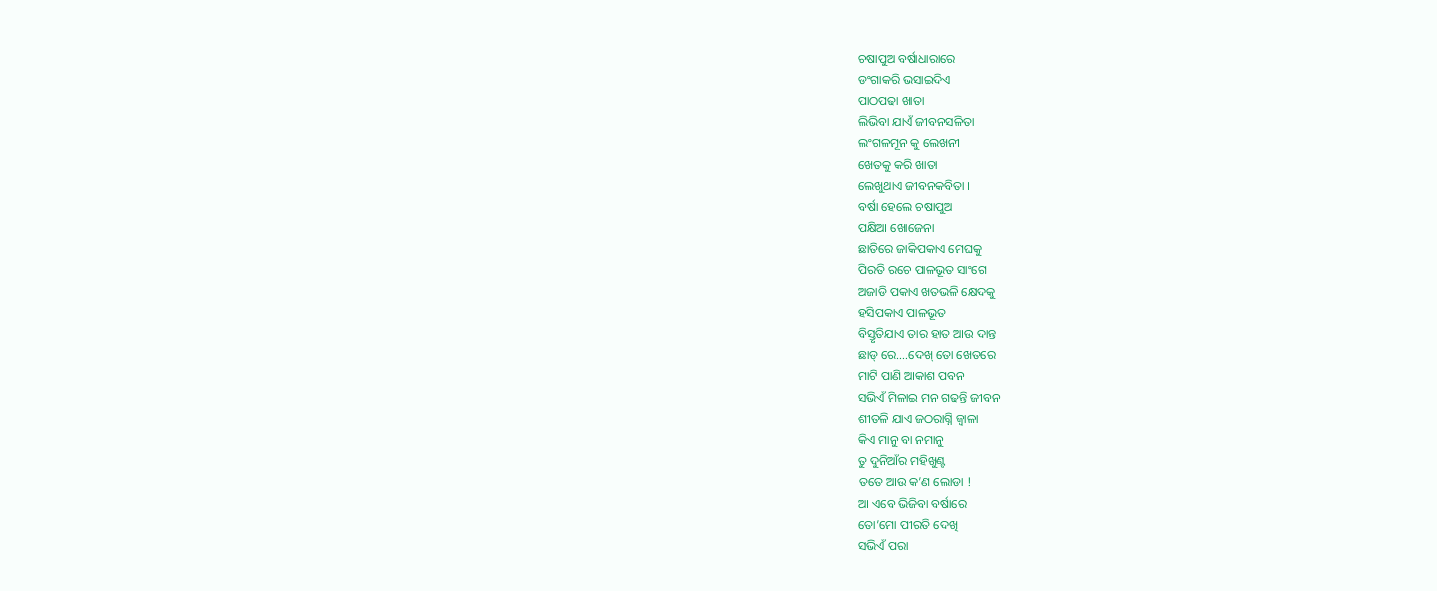ଚଷାପୁଅ ବର୍ଷାଧାରାରେ
ଡଂଗାକରି ଭସାଇଦିଏ
ପାଠପଢା ଖାତା
ଲିଭିବା ଯାଏଁ ଜୀବନସଳିତା
ଲଂଗଳମୂନ କୁ ଲେଖନୀ
ଖେତକୁ କରି ଖାତା
ଲେଖୁଥାଏ ଜୀବନକବିତା ।
ବର୍ଷା ହେଲେ ଚଷାପୁଅ
ପକ୍ଷିଆ ଖୋଜେନା
ଛାତିରେ ଜାକିପକାଏ ମେଘକୁ
ପିରତି ରଚେ ପାଳଭୂତ ସାଂଗେ
ଅଜାଡି ପକାଏ ଖତଭଳି କ୍ଷେଦକୁ
ହସିପକାଏ ପାଳଭୂତ
ବିସ୍ତୃତିଯାଏ ତାର ହାତ ଆଉ ଦାନ୍ତ
ଛାଡ୍ ରେ….ଦେଖ୍ ତୋ ଖେତରେ
ମାଟି ପାଣି ଆକାଶ ପବନ
ସଭିଏଁ ମିଳାଇ ମନ ଗଢନ୍ତି ଜୀବନ
ଶୀତଳି ଯାଏ ଜଠରାଗ୍ନି ଜ୍ୱାଳା
କିଏ ମାନୁ ବା ନମାନୁ
ତୁ ଦୁନିଆଁର ମହିଖୁଣ୍ଟ
ତତେ ଆଉ କ’ଣ ଲୋଡା !
ଆ ଏବେ ଭିଜିବା ବର୍ଷାରେ
ତୋ’ମୋ ପୀରତି ଦେଖି
ସଭିଏଁ ପରା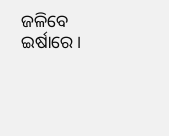ଜଳିବେ ଇର୍ଷାରେ।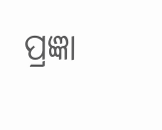ପ୍ରଜ୍ଞା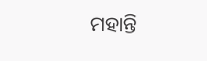ମହାନ୍ତି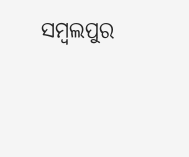ସମ୍ବଲପୁର